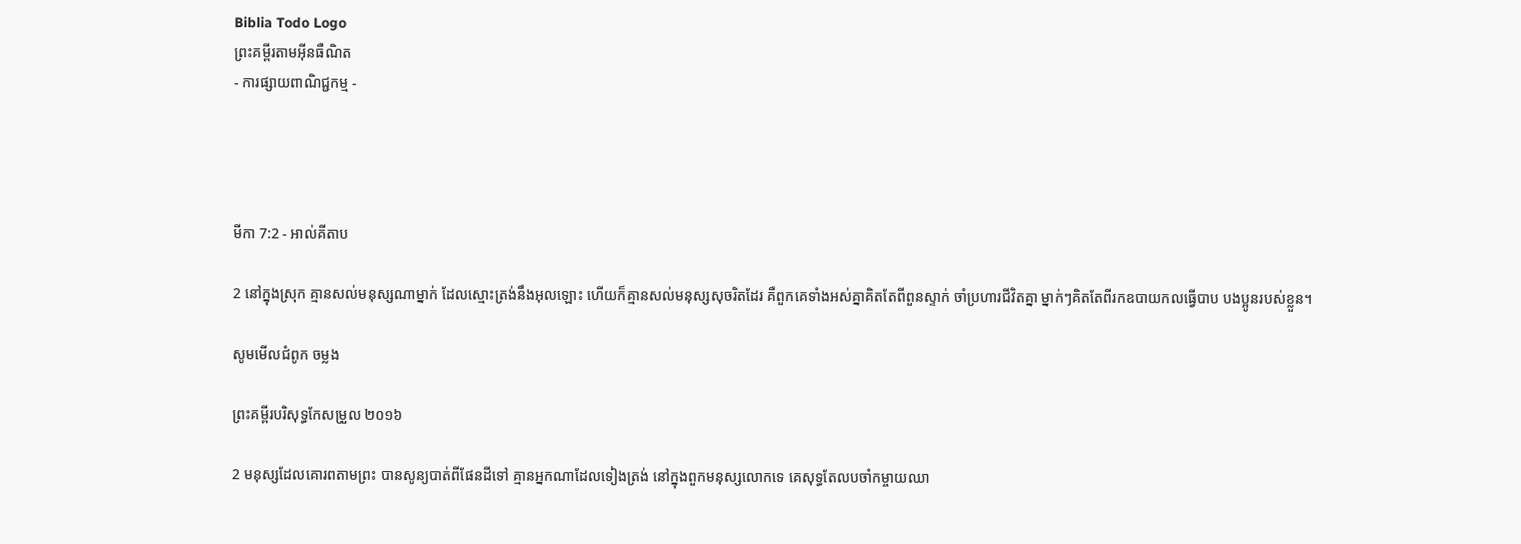Biblia Todo Logo
ព្រះគម្ពីរតាមអ៊ីនធឺណិត
- ការផ្សាយពាណិជ្ជកម្ម -




មីកា 7:2 - អាល់គីតាប

2 នៅក្នុងស្រុក គ្មានសល់មនុស្សណាម្នាក់ ដែលស្មោះត្រង់នឹងអុលឡោះ ហើយក៏គ្មានសល់មនុស្សសុចរិតដែរ គឺពួកគេទាំងអស់គ្នាគិតតែពីពួនស្ទាក់ ចាំប្រហារជីវិតគ្នា ម្នាក់ៗគិតតែពីរកឧបាយ‌កលធ្វើបាប បងប្អូនរបស់ខ្លួន។

សូមមើលជំពូក ចម្លង

ព្រះគម្ពីរបរិសុទ្ធកែសម្រួល ២០១៦

2 មនុស្សដែលគោរពតាមព្រះ បានសូន្យបាត់ពីផែនដីទៅ គ្មានអ្នកណាដែលទៀងត្រង់ នៅក្នុងពួកមនុស្សលោកទេ គេសុទ្ធតែលបចាំកម្ចាយឈា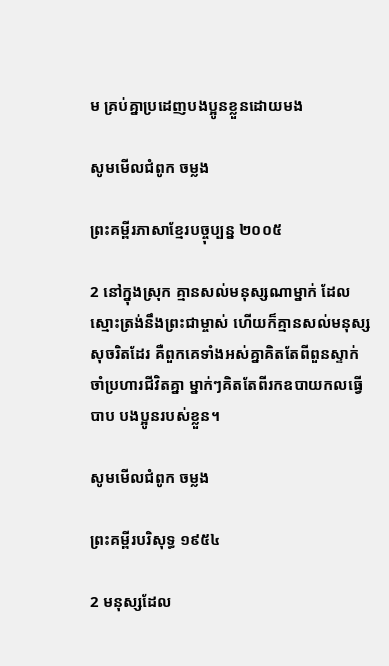ម គ្រប់គ្នាប្រដេញបង‌ប្អូនខ្លួនដោយមង

សូមមើលជំពូក ចម្លង

ព្រះគម្ពីរភាសាខ្មែរបច្ចុប្បន្ន ២០០៥

2 នៅក្នុងស្រុក គ្មានសល់មនុស្សណាម្នាក់ ដែលស្មោះត្រង់នឹងព្រះ‌ជាម្ចាស់ ហើយក៏គ្មានសល់មនុស្សសុចរិតដែរ គឺពួកគេទាំងអស់គ្នាគិតតែពីពួនស្ទាក់ ចាំប្រហារជីវិតគ្នា ម្នាក់ៗគិតតែពីរកឧបាយ‌កលធ្វើបាប បងប្អូនរបស់ខ្លួន។

សូមមើលជំពូក ចម្លង

ព្រះគម្ពីរបរិសុទ្ធ ១៩៥៤

2 មនុស្សដែល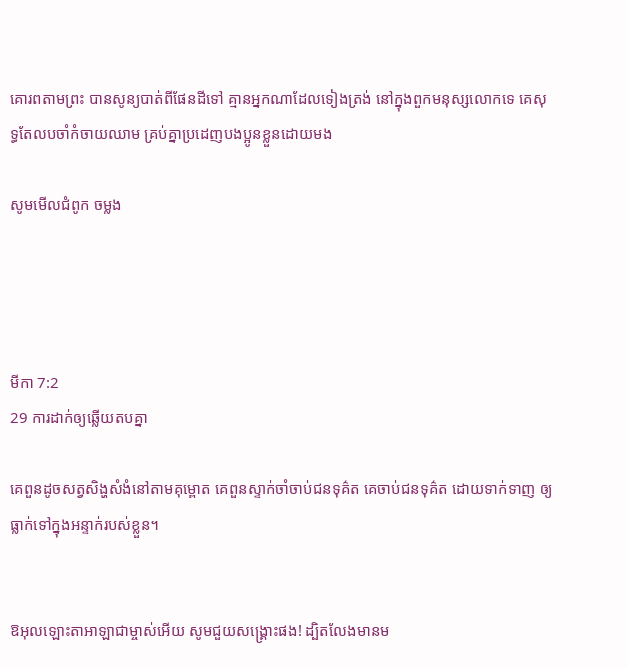គោរពតាមព្រះ បានសូន្យបាត់ពីផែនដីទៅ គ្មានអ្នកណាដែលទៀងត្រង់ នៅក្នុងពួកមនុស្សលោកទេ គេសុទ្ធតែលបចាំកំចាយឈាម គ្រប់គ្នាប្រដេញបងប្អូនខ្លួនដោយមង

សូមមើលជំពូក ចម្លង




មីកា 7:2
29 ការដាក់ឲ្យឆ្លើយតបគ្នា

គេពួនដូចសត្វសិង្ហសំងំនៅតាមគុម្ពោត គេពួនស្ទាក់ចាំចាប់ជនទុគ៌ត គេចាប់ជនទុគ៌ត ដោយទាក់‌ទាញ ឲ្យធ្លាក់ទៅក្នុងអន្ទាក់របស់ខ្លួន។


ឱអុលឡោះ‌តាអាឡាជាម្ចាស់អើយ សូមជួយសង្គ្រោះផង! ដ្បិតលែងមានម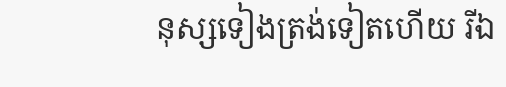នុស្សទៀងត្រង់ទៀតហើយ រីឯ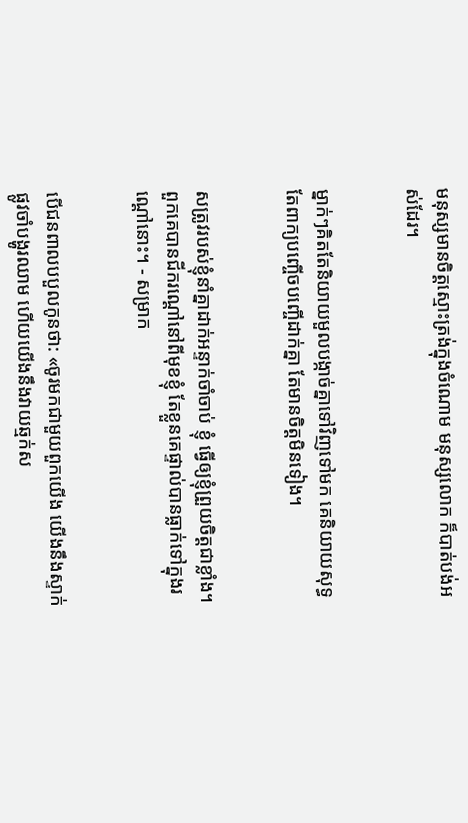មនុស្សមានចិត្តស្មោះត្រង់ក្នុងចំណោម មនុស្សលោក ក៏បាត់បង់អស់ដែរ។


ម្នាក់ៗគិតតែនិយាយមួលបង្កាច់គ្នាទៅវិញទៅមក គេនិយាយសុទ្ធតែពាក្យបញ្ចើច‌បញ្ចើដាក់គ្នា តែមានចិត្តមិនទៀង។


សត្រូវរបស់ខ្ញុំនាំគ្នាដាក់អន្ទាក់ចាំចាប់ ខ្ញុំ ធ្វើឲ្យខ្ញុំព្រួយចិត្តជាខ្លាំង។ ពួកគេបានជីករណ្ដៅនៅពីមុខខ្ញុំ តែខ្លួនគេផ្ទាល់បានធ្លាក់ទៅក្នុងរណ្ដៅនោះ។ - សម្រាក


បើជនពាលបបួលកូនថា: «ចូរមកជាមួយពួកយើង យើងនឹងស្ទាក់ផ្លូវចាំបង្ហូរឈាម ហើយយើងនឹងវាយឆ្មក់ស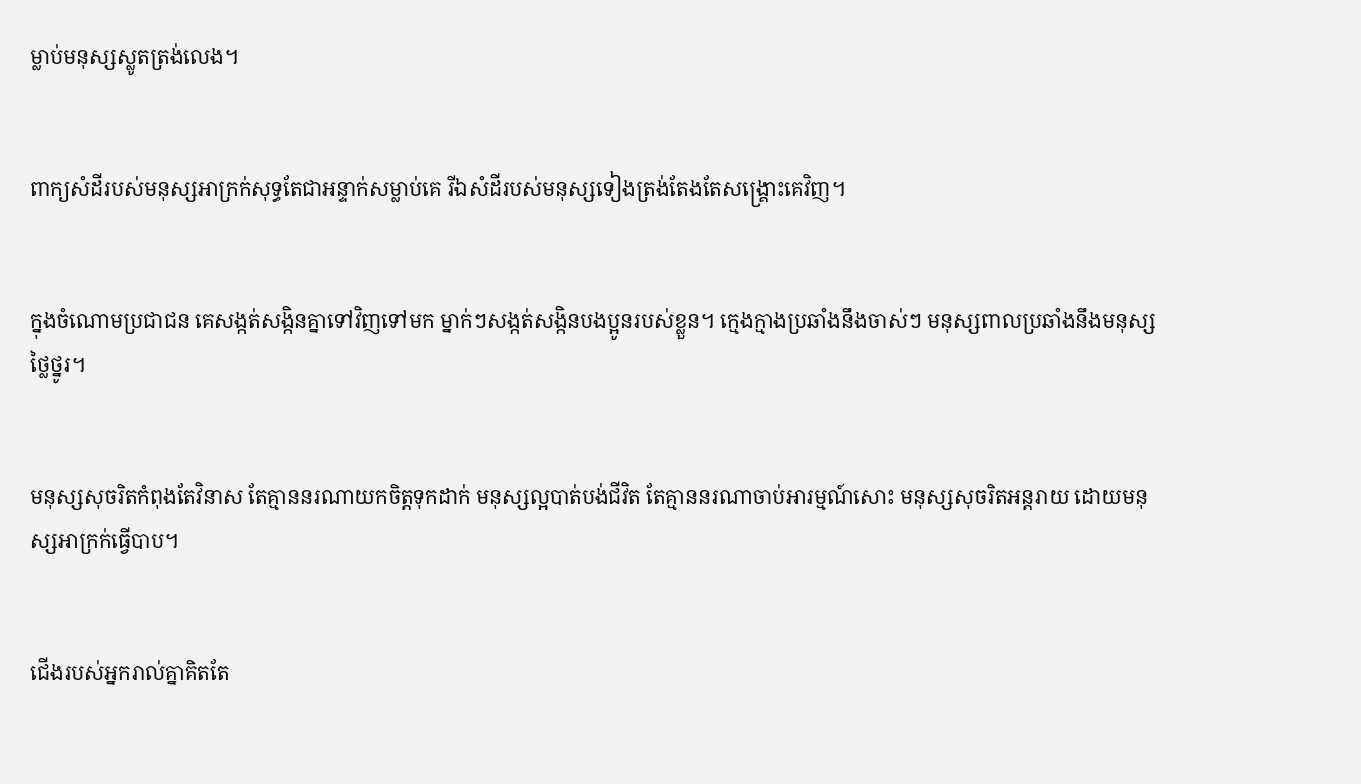ម្លាប់មនុស្សស្លូតត្រង់លេង។


ពាក្យសំដីរបស់មនុស្សអាក្រក់សុទ្ធតែជាអន្ទាក់សម្លាប់គេ រីឯសំដីរបស់មនុស្សទៀង‌ត្រង់តែងតែសង្គ្រោះគេវិញ។


ក្នុងចំណោមប្រជា‌ជន គេសង្កត់‌សង្កិនគ្នាទៅវិញទៅមក ម្នាក់ៗសង្កត់‌សង្កិនបងប្អូនរបស់ខ្លួន។ ក្មេង‌ក្មាងប្រឆាំងនឹងចាស់ៗ មនុស្សពាលប្រឆាំងនឹងមនុស្សថ្លៃ‌ថ្នូរ។


មនុស្សសុចរិតកំពុងតែវិនាស តែគ្មាននរណាយកចិត្តទុកដាក់ មនុស្សល្អបាត់បង់ជីវិត តែគ្មាននរណាចាប់អារម្មណ៍សោះ មនុស្សសុចរិតអន្តរាយ ដោយមនុស្សអាក្រក់ធ្វើបាប។


ជើងរបស់អ្នករាល់គ្នាគិតតែ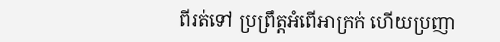ពីរត់ទៅ ប្រព្រឹត្តអំពើអាក្រក់ ហើយប្រញា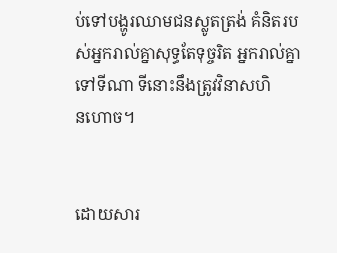ប់ទៅបង្ហូរឈាមជនស្លូតត្រង់ គំនិតរបស់អ្នករាល់គ្នាសុទ្ធតែទុច្ចរិត អ្នករាល់គ្នាទៅទីណា ទីនោះនឹងត្រូវវិនាសហិន‌ហោច។


ដោយ‌សារ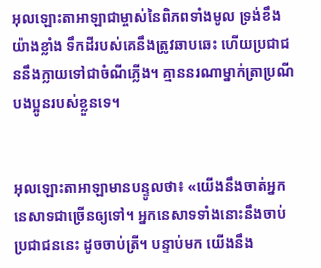អុលឡោះ‌តាអាឡាជាម្ចាស់នៃពិភពទាំងមូល ទ្រង់ខឹងយ៉ាងខ្លាំង ទឹកដីរបស់គេនឹងត្រូវឆាប‌ឆេះ ហើយប្រជា‌ជននឹងក្លាយទៅជាចំណីភ្លើង។ គ្មាននរណាម្នាក់ត្រាប្រណីបងប្អូនរបស់ខ្លួនទេ។


អុលឡោះ‌តាអាឡាមានបន្ទូលថា៖ «យើងនឹងចាត់អ្នកនេសាទជាច្រើនឲ្យទៅ។ អ្នកនេសាទទាំងនោះនឹងចាប់ប្រជា‌ជននេះ ដូចចាប់ត្រី។ បន្ទាប់មក យើងនឹង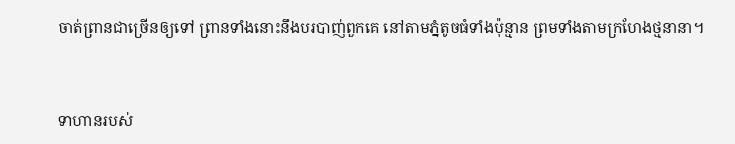ចាត់ព្រានជាច្រើនឲ្យទៅ ព្រានទាំងនោះនឹងបរបាញ់ពួកគេ នៅតាមភ្នំតូចធំទាំងប៉ុន្មាន ព្រមទាំងតាមក្រហែងថ្មនានា។


ទាហានរបស់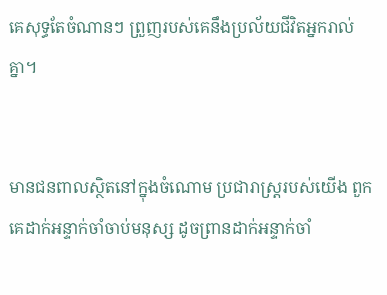គេសុទ្ធតែចំណានៗ ព្រួញរបស់គេនឹងប្រល័យជីវិតអ្នករាល់គ្នា។


មានជនពាលស្ថិតនៅក្នុងចំណោម ប្រជា‌រាស្ត្ររបស់យើង ពួកគេដាក់អន្ទាក់ចាំចាប់មនុស្ស ដូចព្រានដាក់អន្ទាក់ចាំ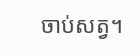ចាប់សត្វ។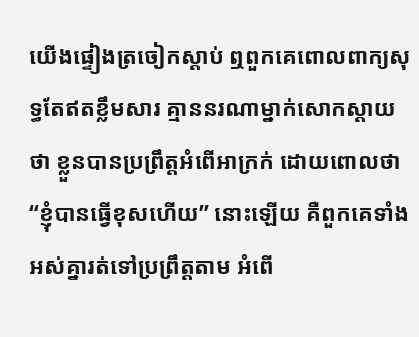យើងផ្ទៀងត្រចៀកស្ដាប់ ឮពួកគេពោលពាក្យសុទ្ធតែឥតខ្លឹមសារ គ្មាននរណាម្នាក់សោកស្ដាយថា ខ្លួនបានប្រព្រឹត្តអំពើអាក្រក់ ដោយពោលថា “ខ្ញុំបានធ្វើខុសហើយ” នោះឡើយ គឺពួកគេទាំងអស់គ្នារត់ទៅប្រព្រឹត្តតាម អំពើ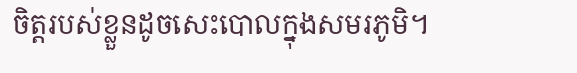ចិត្តរបស់ខ្លួនដូចសេះបោលក្នុងសមរ‌ភូមិ។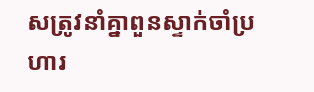សត្រូវនាំគ្នាពួនស្ទាក់ចាំប្រហារ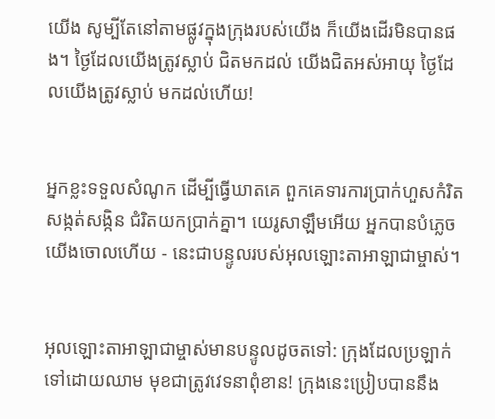យើង សូម្បីតែនៅតាមផ្លូវក្នុងក្រុងរបស់យើង ក៏យើងដើរមិនបានផង។ ថ្ងៃដែលយើងត្រូវស្លាប់ ជិតមកដល់ យើងជិតអស់អាយុ ថ្ងៃដែលយើងត្រូវស្លាប់ មកដល់ហើយ!


អ្នកខ្លះទទួលសំណូក ដើម្បីធ្វើឃាតគេ ពួកគេទារការប្រាក់ហួសកំរិត សង្កត់‌សង្កិន ជំរិតយកប្រាក់គ្នា។ យេរូ‌សាឡឹមអើយ អ្នកបានបំភ្លេចយើងចោលហើយ - នេះជាបន្ទូលរបស់អុលឡោះ‌តាអាឡាជាម្ចាស់។


អុលឡោះ‌តាអាឡាជាម្ចាស់មានបន្ទូលដូចតទៅ: ក្រុងដែលប្រឡាក់ទៅដោយឈាម មុខជាត្រូវវេទនាពុំ‌ខាន! ក្រុងនេះប្រៀបបាននឹង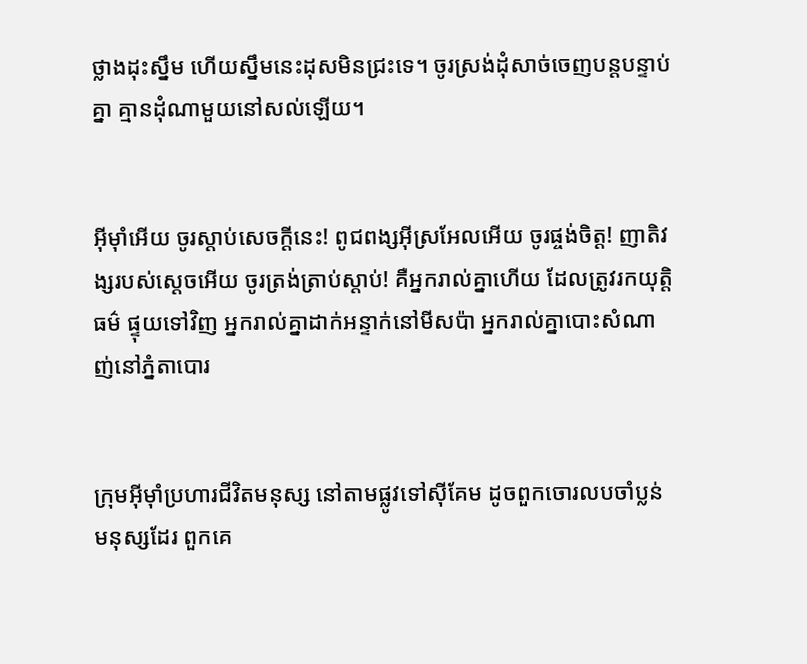ថ្លាងដុះស្នឹម ហើយស្នឹមនេះដុសមិនជ្រះទេ។ ចូរស្រង់ដុំសាច់ចេញបន្តបន្ទាប់គ្នា គ្មានដុំណាមួយនៅសល់ឡើយ។


អ៊ីមុាំអើយ ចូរស្ដាប់សេចក្ដីនេះ! ពូជ‌ពង្សអ៊ីស្រ‌អែលអើយ ចូរផ្ចង់ចិត្ត! ញាតិវង្សរបស់ស្ដេចអើយ ចូរត្រង់ត្រាប់ស្ដាប់! គឺអ្នករាល់គ្នាហើយ ដែលត្រូវរកយុត្តិធម៌ ផ្ទុយទៅវិញ អ្នករាល់គ្នាដាក់អន្ទាក់នៅមីសប៉ា អ្នករាល់គ្នាបោះសំណាញ់នៅភ្នំតាបោរ


ក្រុមអ៊ីមុាំប្រហារជីវិតមនុស្ស នៅតាមផ្លូវទៅស៊ីគែម ដូចពួកចោរលបចាំប្លន់មនុស្សដែរ ពួកគេ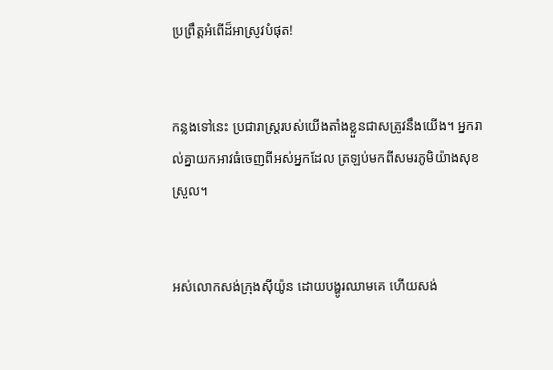ប្រព្រឹត្តអំពើដ៏អាស្រូវបំផុត!


កន្លងទៅនេះ ប្រជា‌រាស្ត្ររបស់យើងតាំងខ្លួនជាសត្រូវនឹងយើង។ អ្នករាល់គ្នាយកអាវធំចេញពីអស់អ្នកដែល ត្រឡប់មកពីសមរ‌ភូមិយ៉ាងសុខស្រួល។


អស់លោកសង់ក្រុងស៊ីយ៉ូន ដោយបង្ហូរឈាមគេ ហើយសង់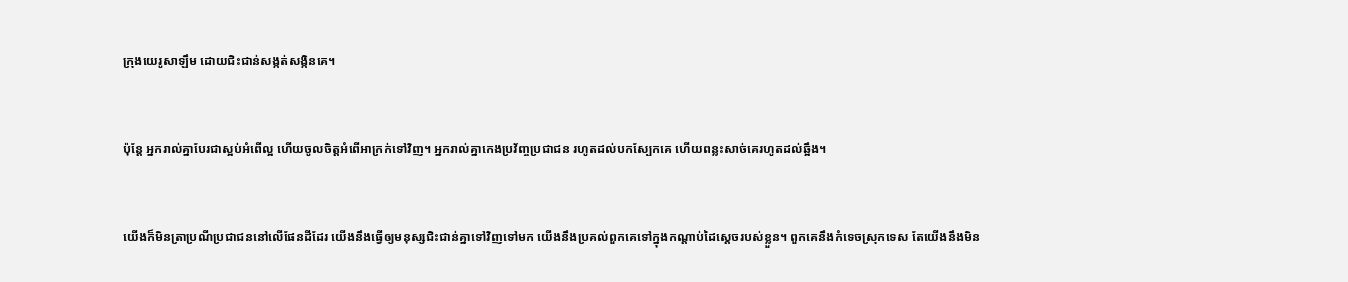ក្រុងយេរូ‌សាឡឹម ដោយជិះ‌ជាន់សង្កត់‌សង្កិនគេ។


ប៉ុន្តែ អ្នករាល់គ្នាបែរជាស្អប់អំពើល្អ ហើយចូលចិត្តអំពើអាក្រក់ទៅវិញ។ អ្នករាល់គ្នាកេង‌ប្រវ័ញ្ចប្រជា‌ជន រហូតដល់បកស្បែកគេ ហើយពន្លះសាច់គេរហូតដល់ឆ្អឹង។


យើងក៏មិនត្រាប្រណីប្រជា‌ជននៅលើផែនដីដែរ យើងនឹងធ្វើឲ្យមនុស្សជិះ‌ជាន់គ្នាទៅវិញទៅមក យើងនឹងប្រគល់ពួកគេទៅក្នុងកណ្ដាប់ដៃស្ដេចរបស់ខ្លួន។ ពួកគេនឹងកំទេចស្រុកទេស តែយើងនឹងមិន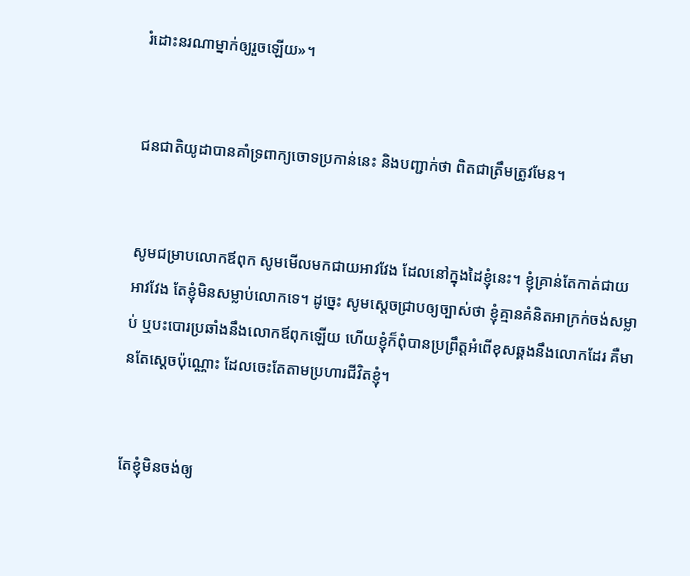រំដោះនរណាម្នាក់ឲ្យរួចឡើយ»។


ជន‌ជាតិយូដាបានគាំទ្រពាក្យចោទប្រកាន់នេះ និងបញ្ជាក់ថា ពិតជាត្រឹមត្រូវមែន។


សូមជម្រាបលោក‌ឪពុក សូមមើលមកជាយអាវវែង ដែលនៅក្នុងដៃខ្ញុំនេះ។ ខ្ញុំគ្រាន់តែកាត់ជាយអាវវែង តែខ្ញុំមិនសម្លាប់លោកទេ។ ដូច្នេះ សូមស្តេចជ្រាបឲ្យច្បាស់ថា ខ្ញុំគ្មានគំនិតអាក្រក់ចង់សម្លាប់ ឬបះ‌បោរប្រឆាំងនឹងលោក‌ឪពុកឡើយ ហើយខ្ញុំក៏ពុំបានប្រព្រឹត្តអំពើខុសឆ្គងនឹងលោកដែរ គឺមានតែស្តេចប៉ុណ្ណោះ ដែលចេះតែតាមប្រហារជីវិតខ្ញុំ។


តែខ្ញុំមិនចង់ឲ្យ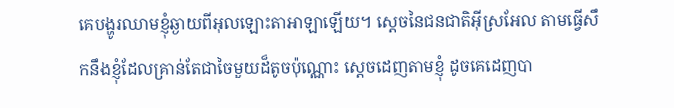គេបង្ហូរឈាមខ្ញុំឆ្ងាយពីអុលឡោះ‌តាអាឡាឡើយ។ ស្តេចនៃជន‌ជាតិអ៊ីស្រ‌អែល តាមធ្វើសឹកនឹងខ្ញុំដែលគ្រាន់តែជាចៃមួយដ៏តូចប៉ុណ្ណោះ ស្តេចដេញតាមខ្ញុំ ដូចគេដេញបា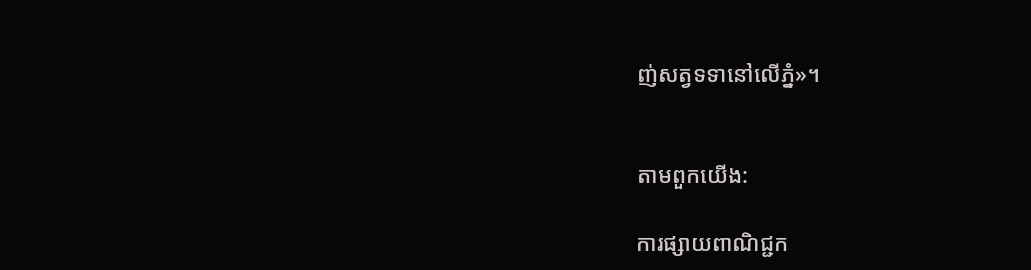ញ់សត្វទទានៅលើភ្នំ»។


តាមពួកយើង:

ការផ្សាយពាណិជ្ជក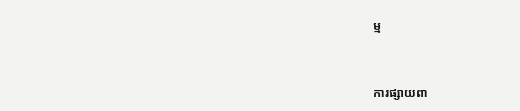ម្ម


ការផ្សាយពា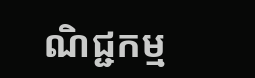ណិជ្ជកម្ម